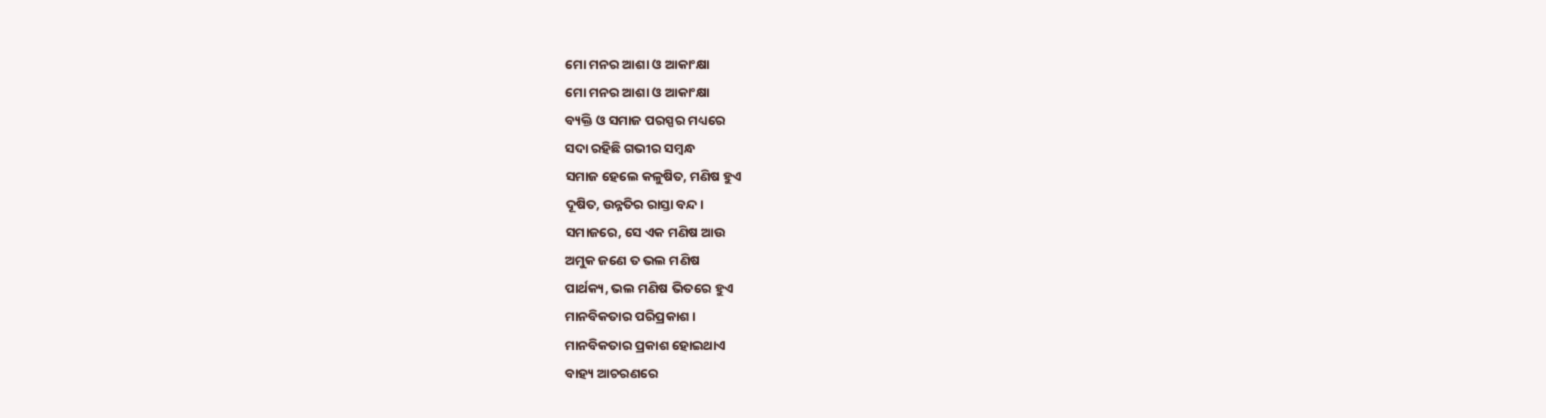ମୋ ମନର ଆଶା ଓ ଆକାଂକ୍ଷା
ମୋ ମନର ଆଶା ଓ ଆକାଂକ୍ଷା
ବ୍ୟକ୍ତି ଓ ସମାଜ ପରସ୍ପର ମଧ୍ୟରେ
ସଦା ରହିଛି ଗଭୀର ସମ୍ବନ୍ଧ
ସମାଜ ହେଲେ କଳୁଷିତ, ମଣିଷ ହୁଏ
ଦୂଷିତ, ଉନ୍ନତିର ରାସ୍ତା ବନ୍ଦ ।
ସମାଜରେ, ସେ ଏକ ମଣିଷ ଆଉ
ଅମୁକ ଜଣେ ତ ଭଲ ମଣିଷ
ପାର୍ଥକ୍ୟ, ଭଲ ମଣିଷ ଭିତରେ ହୁଏ
ମାନବିକତାର ପରିପ୍ରକାଶ ।
ମାନବିକତାର ପ୍ରକାଶ ହୋଇଥାଏ
ବାହ୍ୟ ଆଚରଣରେ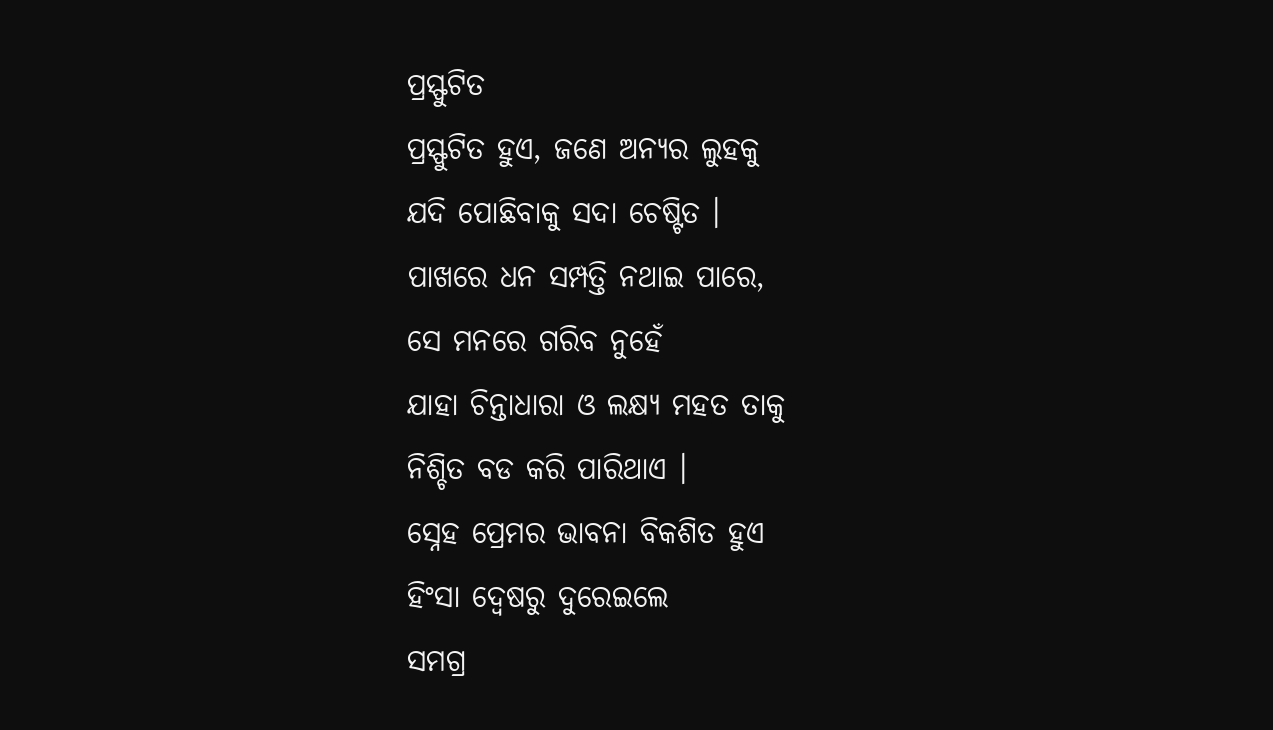ପ୍ରସ୍ଫୁଟିତ
ପ୍ରସ୍ଫୁଟିତ ହୁଏ, ଜଣେ ଅନ୍ୟର ଲୁହକୁ
ଯଦି ପୋଛିବାକୁ ସଦା ଚେଷ୍ଟିତ ।
ପାଖରେ ଧନ ସମ୍ପତ୍ତି ନଥାଇ ପାରେ,
ସେ ମନରେ ଗରିବ ନୁହେଁ
ଯାହା ଚିନ୍ତାଧାରା ଓ ଲକ୍ଷ୍ୟ ମହତ ତାକୁ
ନିଶ୍ଚିତ ବଡ କରି ପାରିଥାଏ ।
ସ୍ନେହ ପ୍ରେମର ଭାବନା ବିକଶିତ ହୁଏ
ହିଂସା ଦ୍ୱେଷରୁ ଦୁରେଇଲେ
ସମଗ୍ର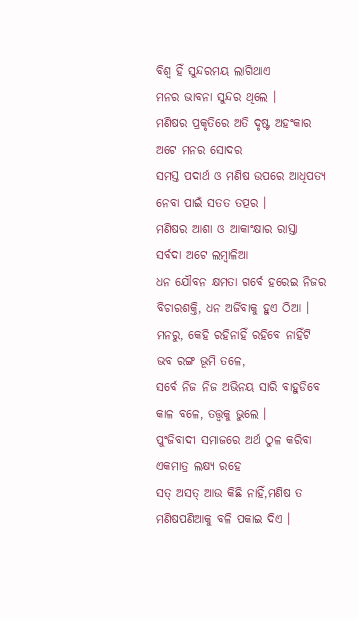ବିଶ୍ୱ ହିଁ ସୁନ୍ଦରମୟ ଲାଗିଥାଏ
ମନର ଭାବନା ସୁନ୍ଦର ଥିଲେ ।
ମଣିଷର ପ୍ରକୃତିରେ ଅତି ଦୃଷ୍ଟ ଅହଂକାର
ଅଟେ ମନର ସୋଦର
ସମସ୍ତ ପଦାର୍ଥ ଓ ମଣିଷ ଉପରେ ଆଧିପତ୍ୟ
ନେବା ପାଇଁ ସତତ ତତ୍ପର ।
ମଣିଷର ଆଶା ଓ ଆକାଂକ୍ଷାର ରାସ୍ତା
ସର୍ବଦା ଅଟେ ଲମ୍ବାଳିଆ
ଧନ ଯୌବନ କ୍ଷମତା ଗର୍ବେ ହରେଇ ନିଜର
ବିଚାରଶକ୍ତି, ଧନ ଅର୍ଜିବାକୁ ହୁଏ ଠିଆ ।
ମନରୁ, କେହି ରହିନାହିଁ ରହିବେ ନାହିଁଟି
ଭବ ରଙ୍ଗ ଭୂମି ତଳେ,
ସର୍ବେ ନିଜ ନିଜ ଅଭିନୟ ସାରି ବାହୁଡିବେ
କାଳ ବଳେ, ତତ୍ତ୍ୱକୁ ଭୁଲେ ।
ପୁଂଜିବାଦୀ ସମାଜରେ ଅର୍ଥ ଠୁଳ କରିବା
ଏକମାତ୍ର ଲକ୍ଷ୍ୟ ରହେ
ସତ୍ ଅସତ୍ ଆଉ କିଛି ନାହିଁ,ମଣିଷ ତ
ମଣିଷପଣିଆକୁ ବଳି ପକାଇ ଦିଏ ।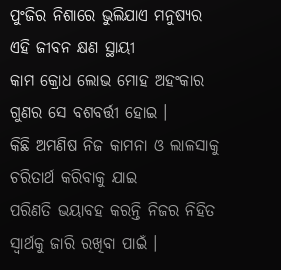ପୁଂଜିର ନିଶାରେ ଭୁଲିଯାଏ ମନୁଷ୍ୟର
ଏହି ଜୀବନ କ୍ଷଣ ସ୍ଥାୟୀ
କାମ କ୍ରୋଧ ଲୋଭ ମୋହ ଅହଂକାର
ଗୁଣର ସେ ବଶବର୍ତ୍ତୀ ହୋଇ ।
କିଛି ଅମଣିଷ ନିଜ କାମନା ଓ ଲାଳସାକୁ
ଚରିତାର୍ଥ କରିବାକୁ ଯାଇ
ପରିଣତି ଭୟାବହ କରନ୍ତି ନିଜର ନିହିତ
ସ୍ୱାର୍ଥକୁ ଜାରି ରଖିବା ପାଇଁ ।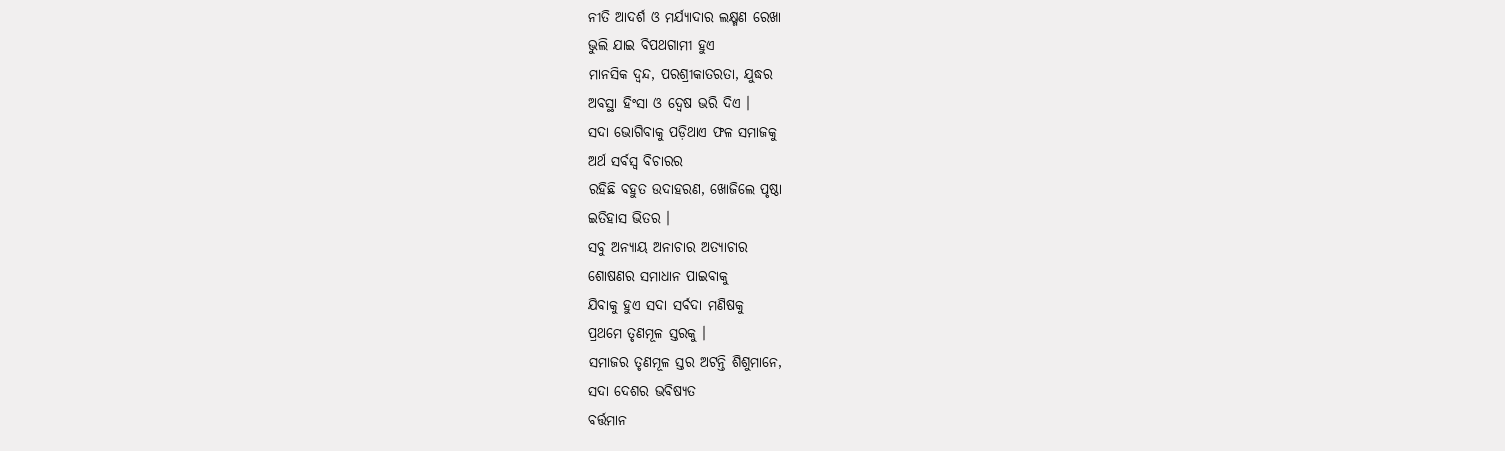ନୀତି ଆଦର୍ଶ ଓ ମର୍ଯ୍ୟାଦାର ଲକ୍ଷ୍ମଣ ରେଖା
ଭୁଲି ଯାଇ ବିପଥଗାମୀ ହୁଏ
ମାନସିକ ଦ୍ଵନ୍ଦ, ପରଶ୍ରୀକାତରତା, ଯୁଦ୍ଧର
ଅବସ୍ଥା ହିଂସା ଓ ଦ୍ଵେଷ ଭରି ଦିଏ ।
ସଦା ଭୋଗିବାକୁ ପଡ଼ିଥାଏ ଫଳ ସମାଜକୁ
ଅର୍ଥ ସର୍ବସ୍ୱ ବିଚାରର
ରହିଛି ବହୁତ ଉଦାହରଣ, ଖୋଜିଲେ ପୃଷ୍ଠା
ଇତିହାସ ଭିତର ।
ସବୁ ଅନ୍ୟାୟ ଅନାଚାର ଅତ୍ୟାଚାର
ଶୋଷଣର ସମାଧାନ ପାଇବାକୁ
ଯିବାକୁ ହୁଏ ସଦା ସର୍ବଦା ମଣିଷକୁ
ପ୍ରଥମେ ତୃଣମୂଳ ସ୍ତରକୁ ।
ସମାଜର ତୃଣମୂଳ ସ୍ତର ଅଟନ୍ତି ଶିଶୁମାନେ,
ସଦା ଦେଶର ଭବିଷ୍ୟତ
ବର୍ତ୍ତମାନ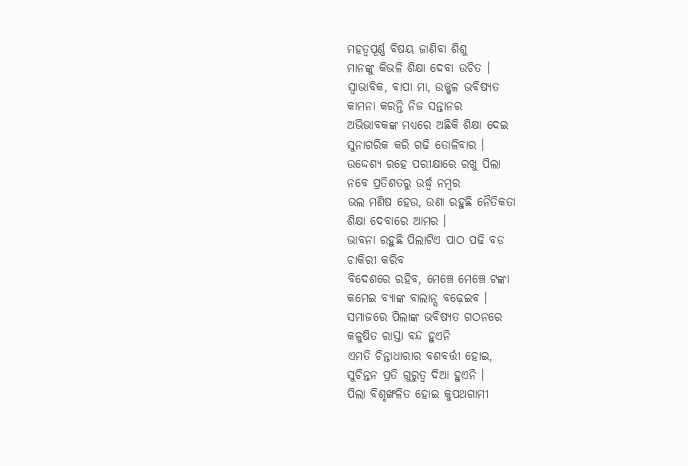ମହତ୍ୱପୂର୍ଣ୍ଣ ବିଷୟ ଜାଣିବା ଶିଶୁ
ମାନଙ୍କୁ କିଭଳି ଶିକ୍ଷା ଦେବା ଉଚିତ ।
ସ୍ୱାଭାବିକ, ବାପା ମା, ଉଜ୍ଜ୍ୱଳ ଭବିଷ୍ୟତ
କାମନା କରନ୍ତି ନିଜ ସନ୍ତାନର
ଅଭିଭାବକଙ୍କ ମଧ୍ୟରେ ଅଛିକି ଶିକ୍ଷା ଦେଇ
ସୁନାଗରିକ କରି ଗଢି ତୋଳିବାର ।
ଉଦ୍ଦେଶ୍ୟ ରହେ ପରୀକ୍ଷାରେ ରଖୁ ପିଲା
ନବେ ପ୍ରତିଶତରୁ ଉର୍ଦ୍ଧ୍ୱ ନମ୍ବର
ଭଲ ମଣିଷ ହେଉ, ଉଣା ରହୁଛି ନୈତିକତା
ଶିକ୍ଷା ଦେବାରେ ଆମର ।
ଭାବନା ରହୁଛି ପିଲାଟିଏ ପାଠ ପଢି ବଡ
ଚାକିରୀ କରିବ
ବିଦେଶରେ ରହିବ, ମେଞ୍ଚେ ମେଞ୍ଚେ ଟଙ୍କା
କମେଇ ବ୍ୟାଙ୍କ ବାଲାନ୍ସ ବଢ଼େଇବ ।
ସମାଜରେ ପିଲାଙ୍କ ଭବିଷ୍ୟତ ଗଠନରେ
କଳୁଷିତ ରାସ୍ତା ବନ୍ଦ ହୁଏନି
ଏମତି ଚିନ୍ତାଧାରାର ବଶବର୍ତ୍ତୀ ହୋଇ,
ସୁଚିନ୍ତନ ପ୍ରତି ଗୁରୁତ୍ୱ ଦିଆ ହୁଏନି ।
ପିଲା ବିଶୃଙ୍ଖଳିତ ହୋଇ କୁପଥଗାମୀ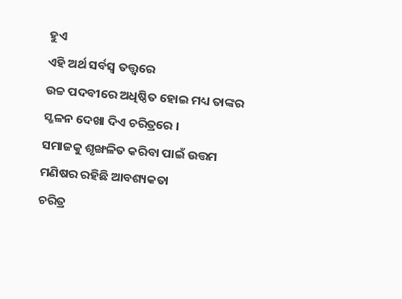ହୁଏ
ଏହି ଅର୍ଥ ସର୍ବସ୍ୱ ତତ୍ତ୍ୱରେ
ଉଚ୍ଚ ପଦବୀରେ ଅଧିଷ୍ଠିତ ହୋଇ ମଧ୍ୟ ତାଙ୍କର
ସ୍ଖଳନ ଦେଖା ଦିଏ ଚରିତ୍ରରେ ।
ସମାଜକୁ ଶୃଙ୍ଖଳିତ କରିବା ପାଇଁ ଉତ୍ତମ
ମଣିଷର ରହିଛି ଆବଶ୍ୟକତା
ଚରିତ୍ର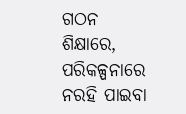ଗଠନ ଶିକ୍ଷାରେ, ପରିକଳ୍ପନାରେ
ନରହି ପାଇବା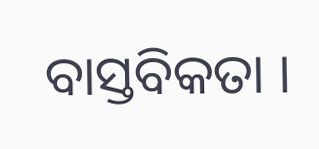ବାସ୍ତବିକତା ।